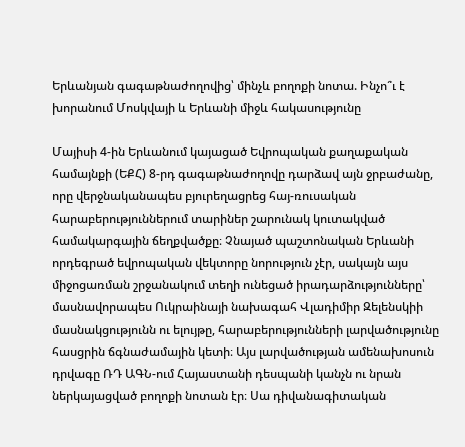Երևանյան գագաթնաժողովից՝ մինչև բողոքի նոտա. Ինչո՞ւ է խորանում Մոսկվայի և Երևանի միջև հակասությունը

Մայիսի 4-ին Երևանում կայացած Եվրոպական քաղաքական համայնքի (ԵՔՀ) 8-րդ գագաթնաժողովը դարձավ այն ջրբաժանը, որը վերջնականապես բյուրեղացրեց հայ-ռուսական հարաբերություններում տարիներ շարունակ կուտակված համակարգային ճեղքվածքը։ Չնայած պաշտոնական Երևանի որդեգրած եվրոպական վեկտորը նորություն չէր, սակայն այս միջոցառման շրջանակում տեղի ունեցած իրադարձությունները՝ մասնավորապես Ուկրաինայի նախագահ Վլադիմիր Զելենսկիի մասնակցությունն ու ելույթը, հարաբերությունների լարվածությունը հասցրին ճգնաժամային կետի։ Այս լարվածության ամենախոսուն դրվագը ՌԴ ԱԳՆ-ում Հայաստանի դեսպանի կանչն ու նրան ներկայացված բողոքի նոտան էր։ Սա դիվանագիտական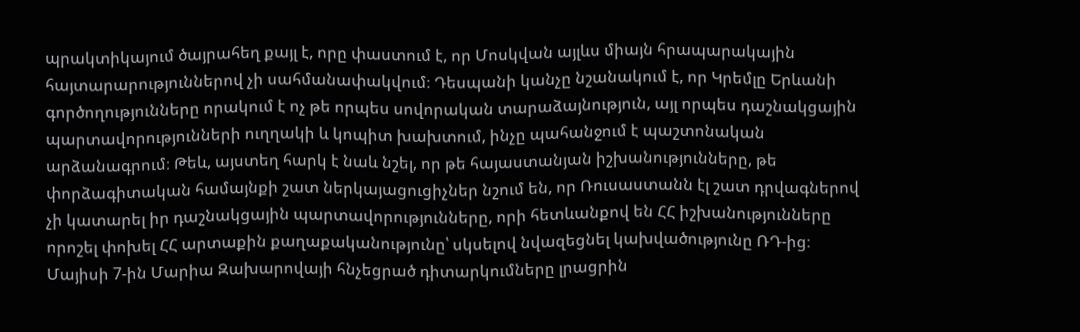պրակտիկայում ծայրահեղ քայլ է, որը փաստում է, որ Մոսկվան այլևս միայն հրապարակային հայտարարություններով չի սահմանափակվում։ Դեսպանի կանչը նշանակում է, որ Կրեմլը Երևանի գործողությունները որակում է ոչ թե որպես սովորական տարաձայնություն, այլ որպես դաշնակցային պարտավորությունների ուղղակի և կոպիտ խախտում, ինչը պահանջում է պաշտոնական արձանագրում։ Թեև, այստեղ հարկ է նաև նշել, որ թե հայաստանյան իշխանությունները, թե փորձագիտական համայնքի շատ ներկայացուցիչներ նշում են, որ Ռուսաստանն էլ շատ դրվագներով չի կատարել իր դաշնակցային պարտավորությունները, որի հետևանքով են ՀՀ իշխանությունները որոշել փոխել ՀՀ արտաքին քաղաքականությունը՝ սկսելով նվազեցնել կախվածությունը ՌԴ-ից։ Մայիսի 7-ին Մարիա Զախարովայի հնչեցրած դիտարկումները լրացրին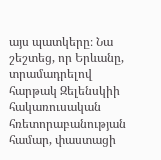այս պատկերը։ Նա շեշտեց, որ Երևանը, տրամադրելով հարթակ Զելենսկիի հակառուսական հռետորաբանության համար, փաստացի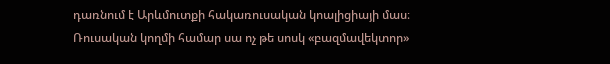դառնում է Արևմուտքի հակառուսական կոալիցիայի մաս։ Ռուսական կողմի համար սա ոչ թե սոսկ «բազմավեկտոր»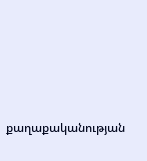քաղաքականության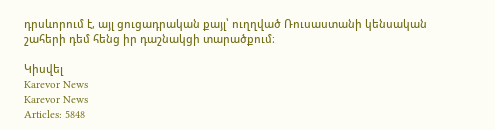դրսևորում է, այլ ցուցադրական քայլ՝ ուղղված Ռուսաստանի կենսական շահերի դեմ հենց իր դաշնակցի տարածքում։

Կիսվել
Karevor News
Karevor News
Articles: 5848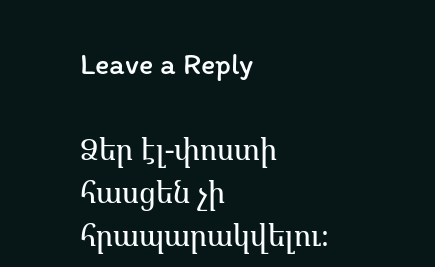Leave a Reply

Ձեր էլ-փոստի հասցեն չի հրապարակվելու։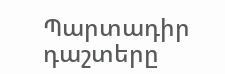Պարտադիր դաշտերը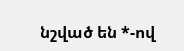նշված են *-ով